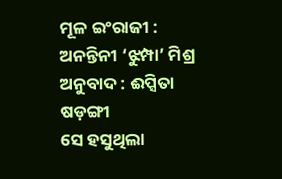ମୂଳ ଇଂରାଜୀ : ଅନନ୍ତିନୀ ‘ଝୁମ୍ପା’ ମିଶ୍ର
ଅନୁବାଦ : ଈପ୍ସିତା ଷଡ଼ଙ୍ଗୀ
ସେ ହସୁଥିଲା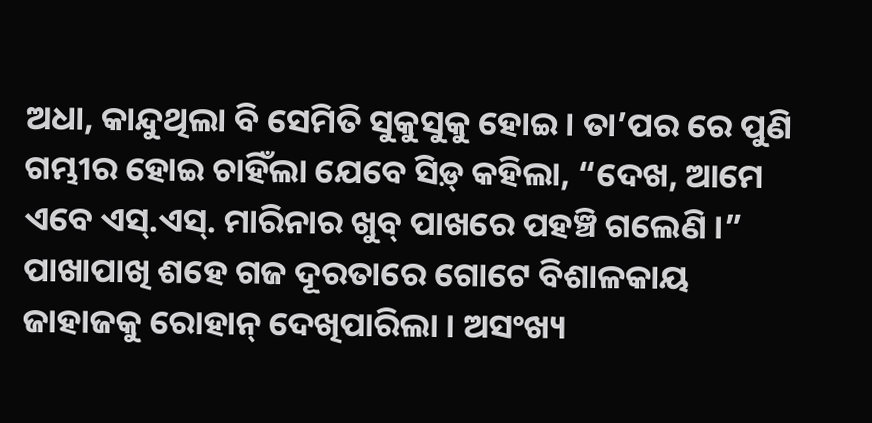ଅଧା, କାନ୍ଦୁଥିଲା ବି ସେମିତି ସୁକୁସୁକୁ ହୋଇ । ତା’ପର ରେ ପୁଣି ଗମ୍ଭୀର ହୋଇ ଚାହିଁଲା ଯେବେ ସିଡ଼୍ କହିଲା, “ଦେଖ, ଆମେ ଏବେ ଏସ୍.ଏସ୍. ମାରିନାର ଖୁବ୍ ପାଖରେ ପହଞ୍ଚି ଗଲେଣି ।”
ପାଖାପାଖି ଶହେ ଗଜ ଦୂରତାରେ ଗୋଟେ ବିଶାଳକାୟ ଜାହାଜକୁ ରୋହାନ୍ ଦେଖିପାରିଲା । ଅସଂଖ୍ୟ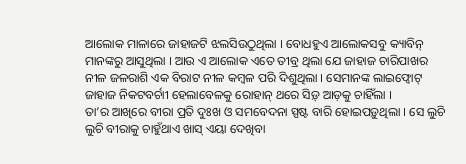ଆଲୋକ ମାଳାରେ ଜାହାଜଟି ଝଲସିଉଠୁଥିଲା । ବୋଧହୁଏ ଆଲୋକସବୁ କ୍ୟାବିନ୍ ମାନଙ୍କରୁ ଆସୁଥିଲା । ଆଉ ଏ ଆଲୋକ ଏତେ ତୀବ୍ର ଥିଲା ଯେ ଜାହାଜ ଚାରିପାଖର ନୀଳ ଜଳରାଶି ଏକ ବିରାଟ ନୀଳ କମ୍ବଳ ପରି ଦିଶୁଥିଲା । ସେମାନଙ୍କ ଲାଇଫ୍ବୋଟ୍ ଜାହାଜ ନିକଟବର୍ଚାୀ ହେଲାବେଳକୁ ରୋହାନ୍ ଥରେ ସିଡ଼୍ ଆଡ଼କୁ ଚାହିଁଲା ।
ତା’ର ଆଖିରେ ବୀରା ପ୍ରତି ଦୁଃଖ ଓ ସମବେଦନା ସ୍ପଷ୍ଟ ବାରି ହୋଇପଡ଼ୁଥିଲା । ସେ ଲୁଚି ଲୁଚି ବୀରାକୁ ଚାହୁଁଥାଏ ଖାସ୍ ଏୟା ଦେଖିବା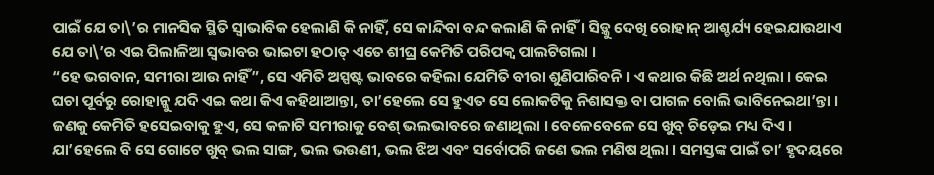ପାଇଁ ଯେ ତା\’ର ମାନସିକ ସ୍ଥିତି ସ୍ୱାଭାବିକ ହେଲାଣି କି ନାହିଁ, ସେ କାନ୍ଦିବା ବନ୍ଦ କଲାଣି କି ନାହିଁ । ସିଡ଼୍କୁ ଦେଖି ରୋହାନ୍ ଆଶ୍ଚର୍ଯ୍ୟ ହେଇଯାଉଥାଏ ଯେ ତା\’ର ଏଇ ପିଲାଳିଆ ସ୍ୱଭାବର ଭାଇଟା ହଠାତ୍ ଏତେ ଶୀଘ୍ର କେମିତି ପରିପକ୍ୱ ପାଲଟିଗଲା ।
“ହେ ଭଗବାନ, ସମୀରା ଆଉ ନାହିଁ”, ସେ ଏମିତି ଅସ୍ପଷ୍ଟ ଭାବରେ କହିଲା ଯେମିତି ବୀରା ଶୁଣିପାରିବନି । ଏ କଥାର କିଛି ଅର୍ଥ ନଥିଲା । କେଇ ଘଚା ପୂର୍ବରୁ ରୋହାନ୍କୁ ଯଦି ଏଇ କଥା କିଏ କହିଥାଆନ୍ତା, ତା’ହେଲେ ସେ ହୁଏତ ସେ ଲୋକଟିକୁ ନିଶାସକ୍ତ ବା ପାଗଳ ବୋଲି ଭାବିନେଇଥା’ନ୍ତା । ଜଣକୁ କେମିତି ହସେଇବାକୁ ହୁଏ, ସେ କଳାଟି ସମୀରାକୁ ବେଶ୍ ଭଲଭାବରେ ଜଣାଥିଲା । ବେଳେବେଳେ ସେ ଖୁବ୍ ଚିଡ଼େଇ ମଧ୍ୟ ଦିଏ । ଯା’ହେଲେ ବି ସେ ଗୋଟେ ଖୁବ୍ ଭଲ ସାଙ୍ଗ, ଭଲ ଭଉଣୀ, ଭଲ ଝିଅ ଏବଂ ସର୍ବୋପରି ଜଣେ ଭଲ ମଣିଷ ଥିଲା । ସମସ୍ତଙ୍କ ପାଇଁ ତା’ ହୃଦୟରେ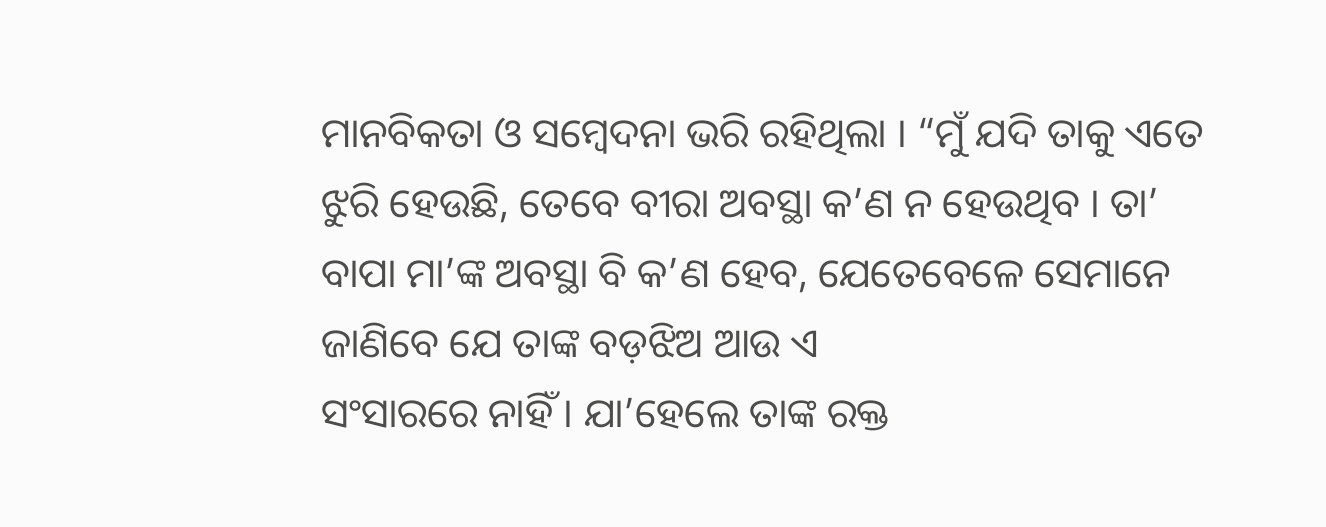ମାନବିକତା ଓ ସମ୍ବେଦନା ଭରି ରହିଥିଲା । “ମୁଁ ଯଦି ତାକୁ ଏତେ ଝୁରି ହେଉଛି, ତେବେ ବୀରା ଅବସ୍ଥା କ’ଣ ନ ହେଉଥିବ । ତା’ ବାପା ମା’ଙ୍କ ଅବସ୍ଥା ବି କ’ଣ ହେବ, ଯେତେବେଳେ ସେମାନେ ଜାଣିବେ ଯେ ତାଙ୍କ ବଡ଼ଝିଅ ଆଉ ଏ
ସଂସାରରେ ନାହିଁ । ଯା’ହେଲେ ତାଙ୍କ ରକ୍ତ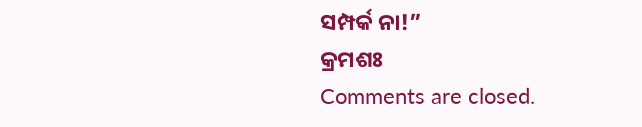ସମ୍ପର୍କ ନା!”
କ୍ରମଶଃ
Comments are closed.